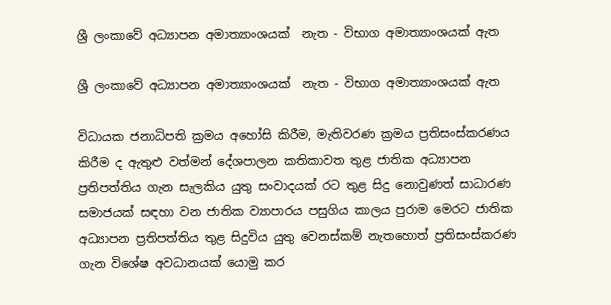ශ්‍රී ලංකාවේ අධ්‍යාපන අමාත්‍යාංශයක්  නැත - විභාග අමාත්‍යාංශයක් ඇත

ශ්‍රී ලංකාවේ අධ්‍යාපන අමාත්‍යාංශයක්  නැත - විභාග අමාත්‍යාංශයක් ඇත

විධායක ජනාධිපති ක්‍රමය අහෝසි කිරීම, මැතිවරණ ක්‍රමය ප්‍රතිසංස්කරණය කිරීම ද ඇතුළු වත්මන් දේශපාලන කතිකාවත තුළ ජාතික අධ්‍යාපන ප්‍රතිපත්තිය ගැන සැලකිය යුතු සංවාදයක් රට තුළ සිදු නොවුණත් සාධාරණ සමාජයක් සඳහා වන ජාතික ව්‍යාපාරය පසුගිය කාලය පුරාම මෙරට ජාතික අධ්‍යාපන ප්‍රතිපත්තිය තුළ සිදුවිය යුතු වෙනස්කම් නැතහොත් ප්‍රතිසංස්කරණ ගැන විශේෂ අවධානයක් යොමු කර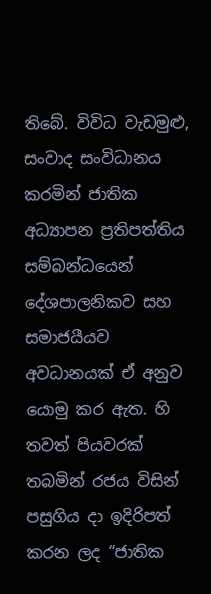තිබේ. විවිධ වැඩමුළු, සංවාද සංවිධානය කරමින් ජාතික අධ්‍යාපන ප්‍රතිපත්තිය සම්බන්ධයෙන් දේශපාලනිකව සහ සමාජයීයව අවධානයක් ඒ අනුව යොමු කර ඇත. හි තවත් පියවරක් තබමින් රජය විසින් පසුගිය දා ඉදිරිපත් කරන ලද “ජාතික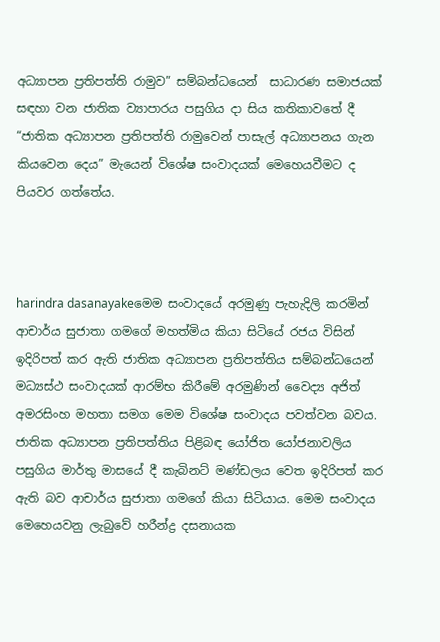අධ්‍යාපන ප්‍රතිපත්ති රාමුව” සම්බන්ධයෙන්  සාධාරණ සමාජයක් සඳහා වන ජාතික ව්‍යාපාරය පසුගිය දා සිය කතිකාවතේ දී “ජාතික අධ්‍යාපන ප්‍රතිපත්ති රාමුවෙන් පාසැල් අධ්‍යාපනය ගැන කියවෙන දෙය” මැයෙන් විශේෂ සංවාදයක් මෙහෙයවීමට ද  පියවර ගත්තේය.



harindra dasanayakeමෙම සංවාදයේ අරමුණු පැහැදිලි කරමින් ආචාර්ය සුජාතා ගමගේ මහත්මිය කියා සිටියේ රජය විසින් ඉදිරිපත් කර ඇති ජාතික අධ්‍යාපන ප්‍රතිපත්තිය සම්බන්ධයෙන් මධ්‍යස්ථ සංවාදයක් ආරම්භ කිරීමේ අරමුණින් වෛද්‍ය අජිත් අමරසිංහ මහතා සමග මෙම විශේෂ සංවාදය පවත්වන බවය. ජාතික අධ්‍යාපන ප්‍රතිපත්තිය පිළිබඳ යෝජිත යෝජනාවලිය පසුගිය මාර්තු මාසයේ දී කැබිනට් මණ්ඩලය වෙත ඉදිරිපත් කර ඇති බව ආචාර්ය සුජාතා ගමගේ කියා සිටියාය. මෙම සංවාදය මෙහෙයවනු ලැබුවේ හරීන්ද්‍ර දසනායක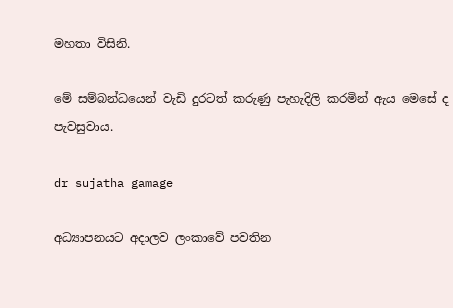මහතා විසිනි.

මේ සම්බන්ධයෙන් වැඩි දුරටත් කරුණු පැහැදිලි කරමින් ඇය මෙසේ ද පැවසුවාය.

dr sujatha gamage

අධ්‍යාපනයට අදාලව ලංකාවේ පවතින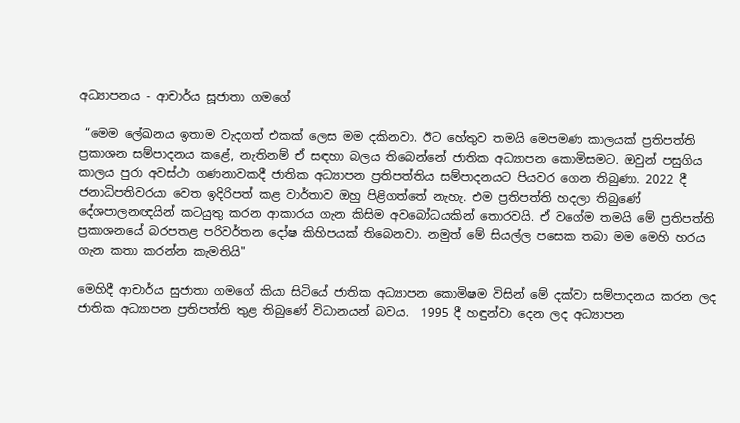අධ්‍යාපනය - ආචාර්ය සූජාතා ගමගේ

 “මෙම ලේඛනය ඉතාම වැදගත් එකක් ලෙස මම දකිනවා. ඊට හේතුව තමයි මෙපමණ කාලයක් ප්‍රතිපත්ති ප්‍රකාශන සම්පාදනය කළේ, නැතිනම් ඒ සඳහා බලය තිබෙන්නේ ජාතික අධ්‍යාපන කොමිසමට. ඔවුන් පසුගිය කාලය පුරා අවස්ථා ගණනාවකදී ජාතික අධ්‍යාපන ප්‍රතිපත්තිය සම්පාදනයට පියවර ගෙන තිබුණා. 2022 දී ජනාධිපතිවරයා වෙත ඉදිරිපත් කළ වාර්තාව ඔහු පිළිගත්තේ නැහැ. එම ප්‍රතිපත්ති හදලා තිබුණේ දේශපාලනඥයින් කටයුතු කරන ආකාරය ගැන කිසිම අවබෝධයකින් තොරවයි. ඒ වගේම තමයි මේ ප්‍රතිපත්ති ප්‍රකාශනයේ බරපතළ පරිවර්තන දෝෂ කිහිපයක් තිබෙනවා. නමුත් මේ සියල්ල පසෙක තබා මම මෙහි හරය ගැන කතා කරන්න කැමතියි"

මෙහිදී ආචාර්ය සුජාතා ගමගේ කියා සිටියේ ජාතික අධ්‍යාපන කොමිෂම විසින් මේ දක්වා සම්පාදනය කරන ලද ජාතික අධ්‍යාපන ප්‍රතිපත්ති තුළ තිබුණේ විධානයන් බවය.  1995 දී හඳුන්වා දෙන ලද අධ්‍යාපන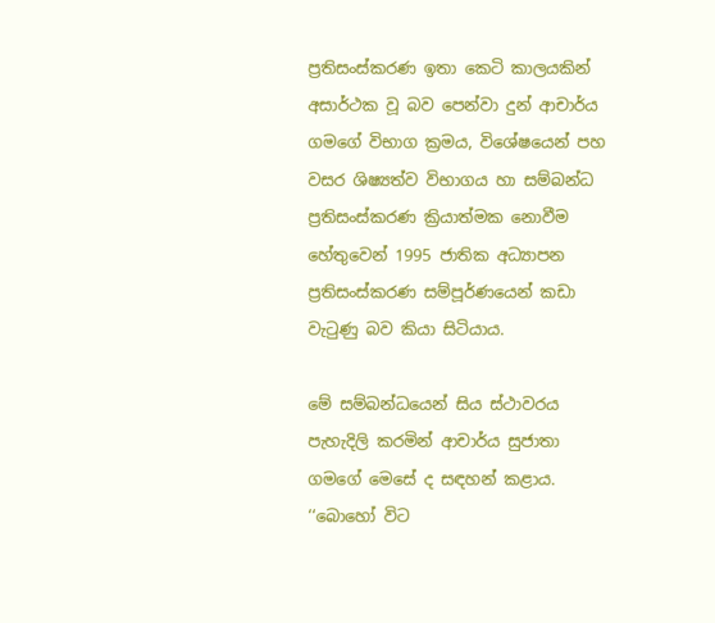ප්‍රතිසංස්කරණ ඉතා කෙටි කාලයකින් අසාර්ථක වූ බව පෙන්වා දුන් ආචාර්ය ගමගේ විභාග ක්‍රමය, විශේෂයෙන් පහ වසර ශිෂ්‍යත්ව විභාගය හා සම්බන්ධ ප්‍රතිසංස්කරණ ක්‍රියාත්මක නොවීම හේතුවෙන් 1995 ජාතික අධ්‍යාපන ප්‍රතිසංස්කරණ සම්පූර්ණයෙන් කඩා වැටුණු බව කියා සිටියාය.

මේ සම්බන්ධයෙන් සිය ස්ථාවරය පැහැදිලි කරමින් ආචාර්ය සුජාතා ගමගේ මෙසේ ද සඳහන් කළාය. ‘‘බොහෝ විට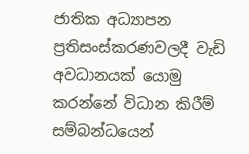ජාතික අධ්‍යාපන ප්‍රතිසංස්කරණවලදී වැඩි අවධානයක් යොමු කරන්නේ විධාන කිරීම් සම්බන්ධයෙන්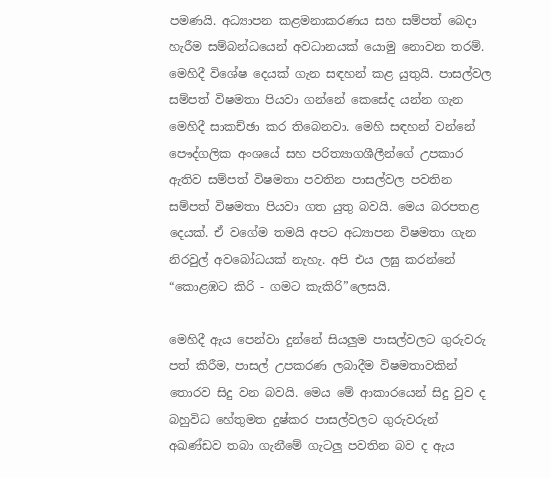පමණයි. අධ්‍යාපන කළමනාකරණය සහ සම්පත් බෙදා හැරීම සම්බන්ධයෙන් අවධානයක් යොමු නොවන තරම්. මෙහිදී විශේෂ දෙයක් ගැන සඳහන් කළ යුතුයි. පාසල්වල සම්පත් විෂමතා පියවා ගන්නේ කෙසේද යන්න ගැන මෙහිදී සාකච්ඡා කර තිබෙනවා. මෙහි සඳහන් වන්නේ පෞද්ගලික අංශයේ සහ පරිත්‍යාගශීලීන්ගේ උපකාර ඇතිව සම්පත් විෂමතා පවතින පාසල්වල පවතින සම්පත් විෂමතා පියවා ගත යුතු බවයි. මෙය බරපතළ දෙයක්. ඒ වගේම තමයි අපට අධ්‍යාපන විෂමතා ගැන නිරවුල් අවබෝධයක් නැහැ. අපි එය ලඝු කරන්නේ “කොළඹට කිරි - ගමට කැකිරි”ලෙසයි.

මෙහිදී ඇය පෙන්වා දුන්නේ සියලුම පාසල්වලට ගුරුවරු පත් කිරීම, පාසල් උපකරණ ලබාදීම විෂමතාවකින් තොරව සිදු වන බවයි. මෙය මේ ආකාරයෙන් සිදු වුව ද බහුවිධ හේතුමත දුෂ්කර පාසල්වලට ගුරුවරුන් අඛණ්ඩව තබා ගැනීමේ ගැටලු පවතින බව ද ඇය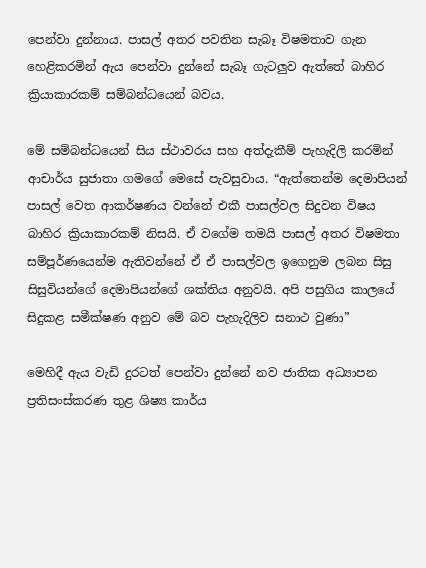පෙන්වා දුන්නාය. පාසල් අතර පවතින සැබෑ විෂමතාව ගැන හෙළිකරමින් ඇය පෙන්වා දුන්නේ සැබෑ ගැටලුව ඇත්තේ බාහිර ක්‍රියාකාරකම් සම්බන්ධයෙන් බවය.

මේ සම්බන්ධයෙන් සිය ස්ථාවරය සහ අත්දැකීම් පැහැදිලි කරමින් ආචාර්ය සුජාතා ගමගේ මෙසේ පැවසුවාය. “ඇත්තෙන්ම දෙමාපියන් පාසල් වෙත ආකර්ෂණය වන්නේ එකී පාසල්වල සිදුවන විෂය බාහිර ක්‍රියාකාරකම් නිසයි. ඒ වගේම තමයි පාසල් අතර විෂමතා සම්පූර්ණයෙන්ම ඇතිවන්නේ ඒ ඒ පාසල්වල ඉගෙනුම ලබන සිසු සිසුවියන්ගේ දෙමාපියන්ගේ ශක්තිය අනුවයි. අපි පසුගිය කාලයේ සිදුකළ සමීක්ෂණ අනුව මේ බව පැහැදිලිව සනාථ වුණා”

මෙහිදී ඇය වැඩි දුරටත් පෙන්වා දුන්නේ නව ජාතික අධ්‍යාපන ප්‍රතිසංස්කරණ තුළ ශිෂ්‍ය කාර්ය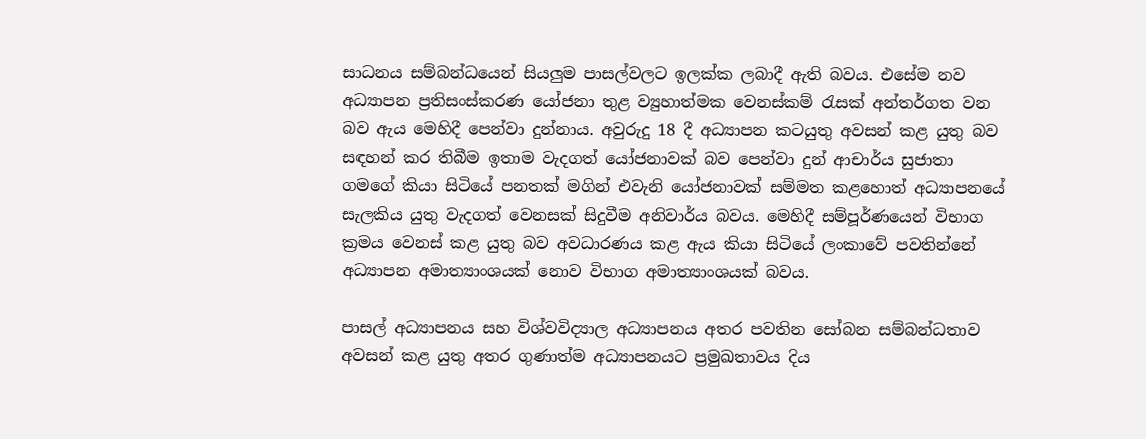සාධනය සම්බන්ධයෙන් සියලුම පාසල්වලට ඉලක්ක ලබාදී ඇති බවය. එසේම නව අධ්‍යාපන ප්‍රතිසංස්කරණ යෝජනා තුළ ව්‍යුහාත්මක වෙනස්කම් රැසක් අන්තර්ගත වන බව ඇය මෙහිදී පෙන්වා දුන්නාය. අවුරුදු 18 දී අධ්‍යාපන කටයුතු අවසන් කළ යුතු බව සඳහන් කර තිබීම ඉතාම වැදගත් යෝජනාවක් බව පෙන්වා දුන් ආචාර්ය සුජාතා ගමගේ කියා සිටියේ පනතක් මගින් එවැනි යෝජනාවක් සම්මත කළහොත් අධ්‍යාපනයේ සැලකිය යුතු වැදගත් වෙනසක් සිදුවීම අනිවාර්ය බවය. මෙහිදී සම්පූර්ණයෙන් විභාග ක්‍රමය වෙනස් කළ යුතු බව අවධාරණය කළ ඇය කියා සිටියේ ලංකාවේ පවතින්නේ අධ්‍යාපන අමාත්‍යාංශයක් නොව විභාග අමාත්‍යාංශයක් බවය.

පාසල් අධ්‍යාපනය සහ විශ්වවිද්‍යාල අධ්‍යාපනය අතර පවතින සෝබන සම්බන්ධතාව අවසන් කළ යුතු අතර ගුණාත්ම අධ්‍යාපනයට ප්‍රමුඛතාවය දිය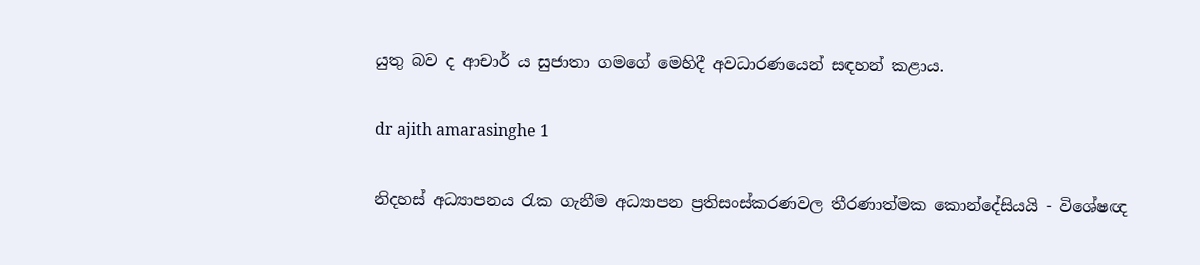යුතු බව ද ආචාර් ය සුජාතා ගමගේ මෙහිදී අවධාරණයෙන් සඳහන් කළාය.

dr ajith amarasinghe 1

නිදහස් අධ්‍යාපනය රැක ගැනීම අධ්‍යාපන ප්‍රතිසංස්කරණවල තීරණාත්මක කොන්දේසියයි - විශේෂඥ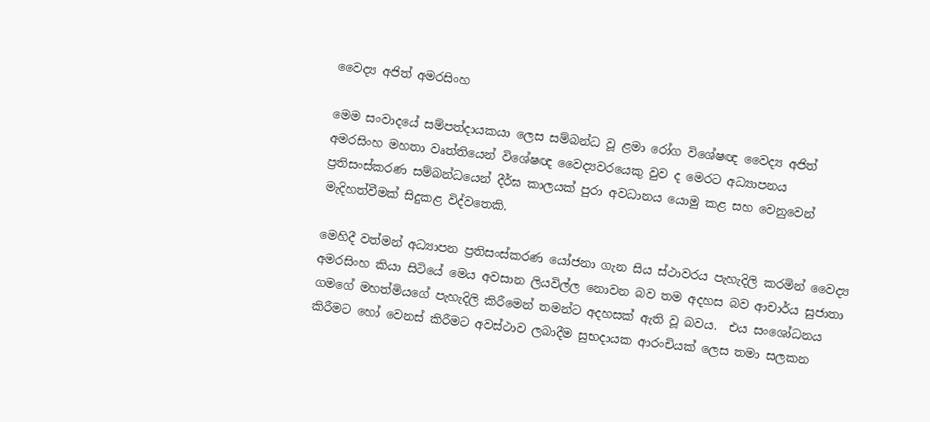වෛද්‍ය අජිත් අමරසිංහ

මෙම සංවාදයේ සම්පත්දායකයා ලෙස සම්බන්ධ වූ ළමා රෝග විශේෂඥ වෛද්‍ය අජිත් අමරසිංහ මහතා වෘත්තියෙන් විශේෂඥ වෛද්‍යවරයෙකු වුව ද මෙරට අධ්‍යාපනය ප්‍රතිසංස්කරණ සම්බන්ධයෙන් දීර්ඝ කාලයක් පුරා අවධානය යොමු කළ සහ වෙනුවෙන් මැදිහත්වීමක් සිදුකළ විද්වතෙකි.

මෙහිදී වත්මන් අධ්‍යාපන ප්‍රතිසංස්කරණ යෝජනා ගැන සිය ස්ථාවරය පැහැදිලි කරමින් වෛද්‍ය අමරසිංහ කියා සිටියේ මෙය අවසාන ලියවිල්ල නොවන බව තම අදහස බව ආචාර්ය සුජාතා ගමගේ මහත්මියගේ පැහැදිලි කිරීමෙන් තමන්ට අදහසක් ඇති වූ බවය.  එය සංශෝධනය කිරීමට හෝ වෙනස් කිරීමට අවස්ථාව ලබාදීම සුභදායක ආරංචියක් ලෙස තමා සලකන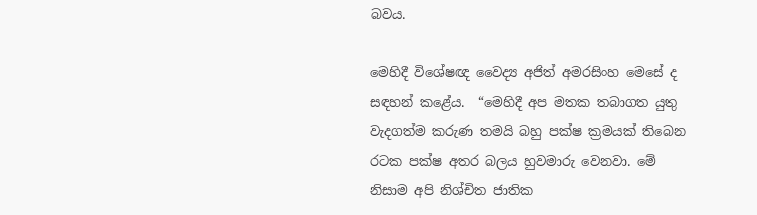බවය.

මෙහිදී විශේෂඥ වෛද්‍ය අජිත් අමරසිංහ මෙසේ ද සඳහන් කළේය.  “මෙහිදී අප මතක තබාගත යුතු වැදගත්ම කරුණ තමයි බහු පක්ෂ ක්‍රමයක් තිබෙන රටක පක්ෂ අතර බලය හුවමාරු වෙනවා. මේ නිසාම අපි නිශ්චිත ජාතික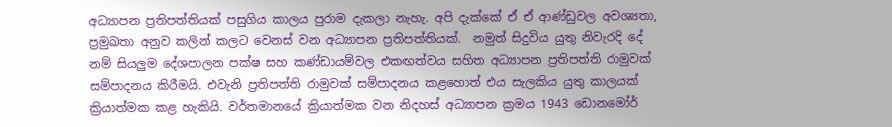අධ්‍යාපන ප්‍රතිපත්තියක් පසුගිය කාලය පුරාම දැකලා නැහැ. අපි දැක්කේ ඒ ඒ ආණ්ඩුවල අවශ්‍යතා, ප්‍රමුඛතා අනුව කලින් කලට වෙනස් වන අධ්‍යාපන ප්‍රතිපත්තියක්.  නමුත් සිදුවිය යුතු නිවැරදි දේ නම් සියලුම දේශපාලන පක්ෂ සහ කණ්ඩායම්වල එකඟත්වය සහිත අධ්‍යාපන ප්‍රතිපත්ති රාමුවක් සම්පාදනය කිරීමයි. එවැනි ප්‍රතිපත්ති රාමුවක් සම්පාදනය කළහොත් එය සැලකිය යුතු කාලයක් ක්‍රියාත්මක කළ හැකියි. වර්තමානයේ ක්‍රියාත්මක වන නිදහස් අධ්‍යාපන ක්‍රමය 1943 ඩොනමෝර්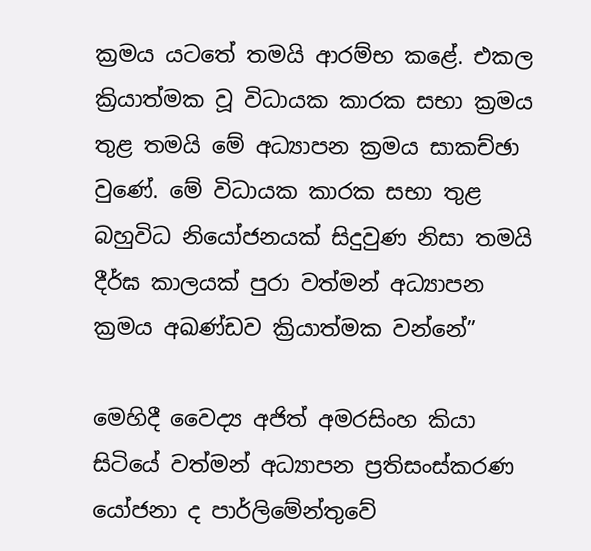ක්‍රමය යටතේ තමයි ආරම්භ කළේ. එකල ක්‍රියාත්මක වූ විධායක කාරක සභා ක්‍රමය තුළ තමයි මේ අධ්‍යාපන ක්‍රමය සාකච්ඡා වුණේ. මේ විධායක කාරක සභා තුළ බහුවිධ නියෝජනයක් සිදුවුණ නිසා තමයි දීර්ඝ කාලයක් පුරා වත්මන් අධ්‍යාපන ක්‍රමය අඛණ්ඩව ක්‍රියාත්මක වන්නේ”

මෙහිදී වෛද්‍ය අජිත් අමරසිංහ කියා සිටියේ වත්මන් අධ්‍යාපන ප්‍රතිසංස්කරණ යෝජනා ද පාර්ලිමේන්තුවේ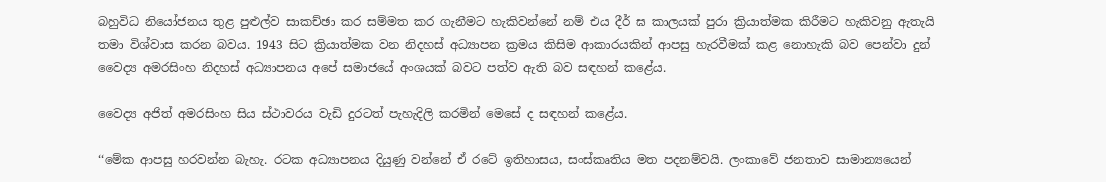බහුවිධ නියෝජනය තුළ පුළුල්ව සාකච්ඡා කර සම්මත කර ගැනීමට හැකිවන්නේ නම් එය දීර් ඝ කාලයක් පුරා ක්‍රියාත්මක කිරීමට හැකිවනු ඇතැයි තමා විශ්වාස කරන බවය. 1943 සිට ක්‍රියාත්මක වන නිදහස් අධ්‍යාපන ක්‍රමය කිසිම ආකාරයකින් ආපසු හැරවීමක් කළ නොහැකි බව පෙන්වා දුන් වෛද්‍ය අමරසිංහ නිදහස් අධ්‍යාපනය අපේ සමාජයේ අංශයක් බවට පත්ව ඇති බව සඳහන් කළේය.

වෛද්‍ය අජිත් අමරසිංහ සිය ස්ථාවරය වැඩි දුරටත් පැහැදිලි කරමින් මෙසේ ද සඳහන් කළේය.

‘‘මේක ආපසු හරවන්න බැහැ. රටක අධ්‍යාපනය දියුණු වන්නේ ඒ රටේ ඉතිහාසය, සංස්කෘතිය මත පදනම්වයි. ලංකාවේ ජනතාව සාමාන්‍යයෙන්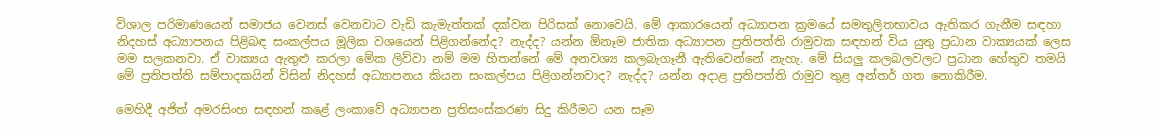විශාල පරිමාණයෙන් සමාජය වෙනස් වෙනවාට වැඩි කැමැත්තක් දක්වන පිරිසක් නොවෙයි. මේ ආකාරයෙන් අධ්‍යාපන ක්‍රමයේ සමතුලිතභාවය ඇතිකර ගැනීම සඳහා නිදහස් අධ්‍යාපනය පිළිබඳ සංකල්පය මූලික වශයෙන් පිළිගන්නේද? නැද්ද? යන්න ඕනෑම ජාතික අධ්‍යාපන ප්‍රතිපත්ති රාමුවක සඳහන් විය යුතු ප්‍රධාන වාක්‍යයක් ලෙස මම සලකනවා. ඒ වාක්‍යය ඇතුළු කරලා මේක ලිව්වා නම් මම හිතන්නේ මේ අනවශ්‍ය කලබැගෑනී ඇතිවෙන්නේ නැහැ. මේ සියලු කලබලවලට ප්‍රධාන හේතුව තමයි මේ ප්‍රතිපත්ති සම්පාදකයින් විසින් නිදහස් අධ්‍යාපනය කියන සංකල්පය පිළිගන්නවාද? නැද්ද? යන්න අදාළ ප්‍රතිපත්ති රාමුව තුළ අන්තර් ගත නොකිරීම.

මෙහිදී අජිත් අමරසිංහ සඳහන් කළේ ලංකාවේ අධ්‍යාපන ප්‍රතිසංස්කරණ සිදු කිරීමට යන සෑම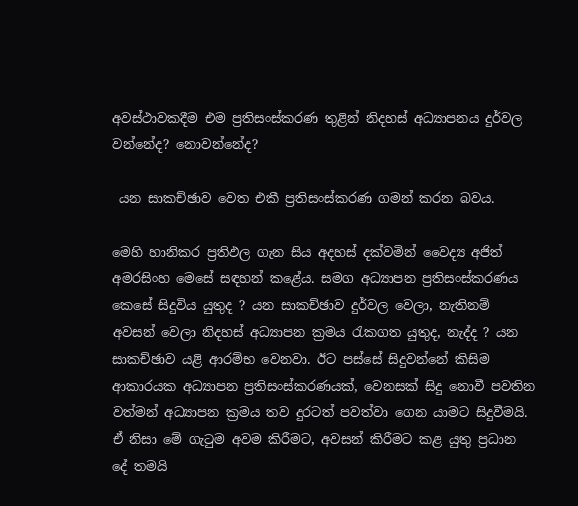අවස්ථාවකදීම එම ප්‍රතිසංස්කරණ තුළින් නිදහස් අධ්‍යාපනය දුර්වල වන්නේද? නොවන්නේද?

 යන සාකච්ඡාව වෙත එකී ප්‍රතිසංස්කරණ ගමන් කරන බවය.

මෙහි හානිකර ප්‍රතිඵල ගැන සිය අදහස් දක්වමින් වෛද්‍ය අජිත් අමරසිංහ මෙසේ සඳහන් කළේය. සමග අධ්‍යාපන ප්‍රතිසංස්කරණය කෙසේ සිදුවිය යුතුද ? යන සාකච්ඡාව දුර්වල වෙලා, නැතිනම් අවසන් වෙලා නිදහස් අධ්‍යාපන ක්‍රමය රැකගත යුතුද, නැද්ද ? යන සාකච්ඡාව යළි ආරම්භ වෙනවා. ඊට පස්සේ සිදුවන්නේ කිසිම ආකාරයක අධ්‍යාපන ප්‍රතිසංස්කරණයක්, වෙනසක් සිදු නොවී පවතින වත්මන් අධ්‍යාපන ක්‍රමය තව දුරටත් පවත්වා ගෙන යාමට සිදුවීමයි. ඒ නිසා මේ ගැටුම අවම කිරීමට, අවසන් කිරීමට කළ යුතු ප්‍රධාන දේ තමයි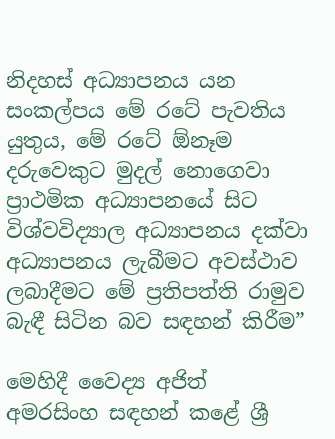නිදහස් අධ්‍යාපනය යන සංකල්පය මේ රටේ පැවතිය යුතුය, මේ රටේ ඕනෑම දරුවෙකුට මුදල් නොගෙවා ප්‍රාථමික අධ්‍යාපනයේ සිට විශ්වවිද්‍යාල අධ්‍යාපනය දක්වා අධ්‍යාපනය ලැබීමට අවස්ථාව ලබාදීමට මේ ප්‍රතිපත්ති රාමුව බැඳී සිටින බව සඳහන් කිරීම”

මෙහිදී වෛද්‍ය අජිත් අමරසිංහ සඳහන් කළේ ශ්‍රී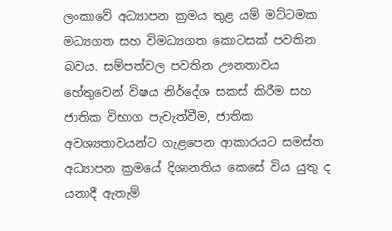ලංකාවේ අධ්‍යාපන ක්‍රමය තුළ යම් මට්ටමක මධ්‍යගත සහ විමධ්‍යගත කොටසක් පවතින බවය. සම්පත්වල පවතින ඌනතාවය හේතුවෙන් විෂය නිර්දේශ සකස් කිරීම සහ ජාතික විභාග පැවැත්වීම, ජාතික අවශ්‍යතාවයන්ට ගැළපෙන ආකාරයට සමස්ත අධ්‍යාපන ක්‍රමයේ දිශානතිය කෙසේ විය යුතු ද යනාදී ඇතැම්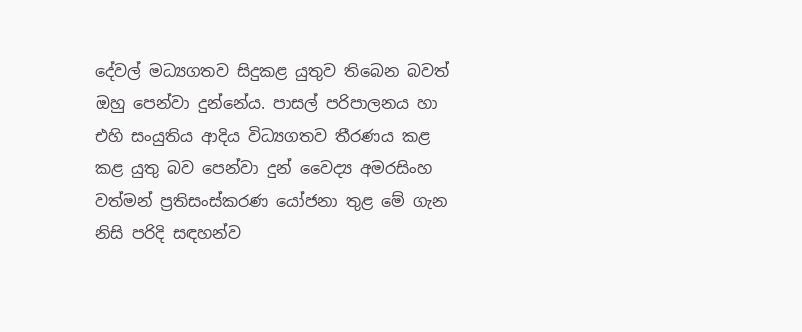දේවල් මධ්‍යගතව සිදුකළ යුතුව තිබෙන බවත් ඔහු පෙන්වා දුන්නේය. පාසල් පරිපාලනය හා එහි සංයුතිය ආදිය විධ්‍යගතව තීරණය කළ කළ යුතු බව පෙන්වා දුන් වෛද්‍ය අමරසිංහ වත්මන් ප්‍රතිසංස්කරණ යෝජනා තුළ මේ ගැන නිසි පරිදි සඳහන්ව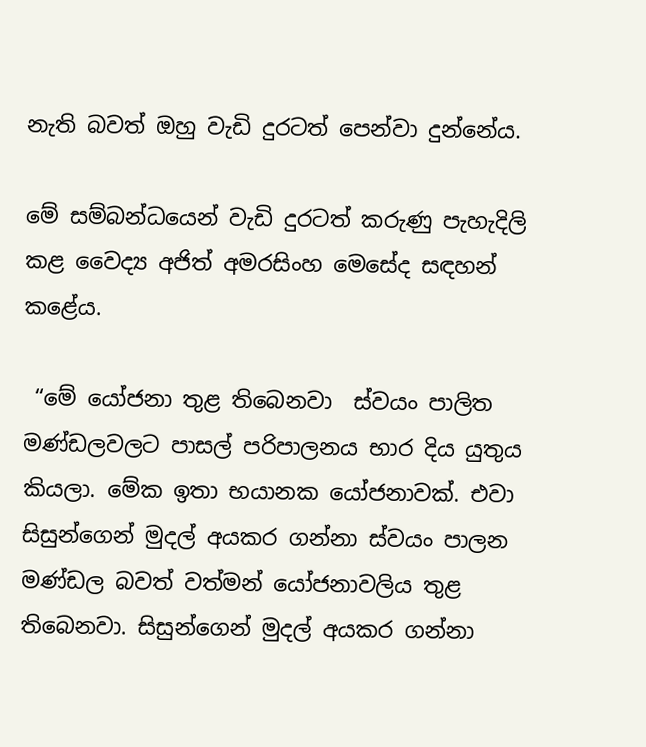නැති බවත් ඔහු වැඩි දුරටත් පෙන්වා දුන්නේය.

මේ සම්බන්ධයෙන් වැඩි දුරටත් කරුණු පැහැදිලි කළ වෛද්‍ය අජිත් අමරසිංහ මෙසේද සඳහන් කළේය.

 “මේ යෝජනා තුළ තිබෙනවා  ස්වයං පාලිත මණ්ඩලවලට පාසල් පරිපාලනය භාර දිය යුතුය කියලා. මේක ඉතා භයානක යෝජනාවක්. එවා සිසුන්ගෙන් මුදල් අයකර ගන්නා ස්වයං පාලන මණ්ඩල බවත් වත්මන් යෝජනාවලිය තුළ තිබෙනවා. සිසුන්ගෙන් මුදල් අයකර ගන්නා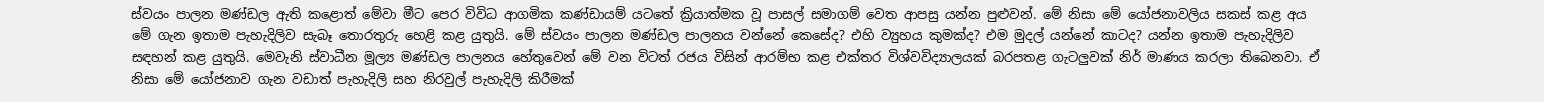ස්වයං පාලන මණ්ඩල ඇති කළොත් මේවා මීට පෙර විවිධ ආගමික කණ්ඩායම් යටතේ ක්‍රියාත්මක වූ පාසල් සමාගම් වෙත ආපසු යන්න පුළුවන්. මේ නිසා මේ යෝජනාවලිය සකස් කළ අය මේ ගැන ඉතාම පැහැදිලිව සැබෑ තොරතුරු හෙළි කළ යුතුයි. මේ ස්වයං පාලන මණ්ඩල පාලනය වන්නේ කෙසේද? එහි ව්‍යුහය කුමක්ද? එම මුදල් යන්නේ කාටද? යන්න ඉතාම පැහැදිලිව සඳහන් කළ යුතුයි. මෙවැනි ස්වාධීන මූල්‍ය මණ්ඩල පාලනය හේතුවෙන් මේ වන විටත් රජය විසින් ආරම්භ කළ එක්තර විශ්වවිද්‍යාලයක් බරපතළ ගැටලුවක් නිර් මාණය කරලා තිබෙනවා. ඒ නිසා මේ යෝජනාව ගැන වඩාත් පැහැදිලි සහ නිරවුල් පැහැදිලි කිරීමක්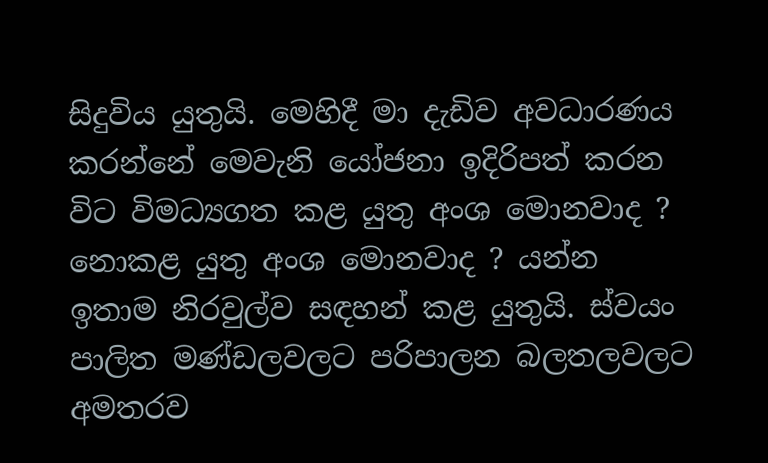සිදුවිය යුතුයි. මෙහිදී මා දැඩිව අවධාරණය කරන්නේ මෙවැනි යෝජනා ඉදිරිපත් කරන විට විමධ්‍යගත කළ යුතු අංශ මොනවාද ? නොකළ යුතු අංශ මොනවාද ? යන්න ඉතාම නිරවුල්ව සඳහන් කළ යුතුයි. ස්වයං පාලිත මණ්ඩලවලට පරිපාලන බලතලවලට අමතරව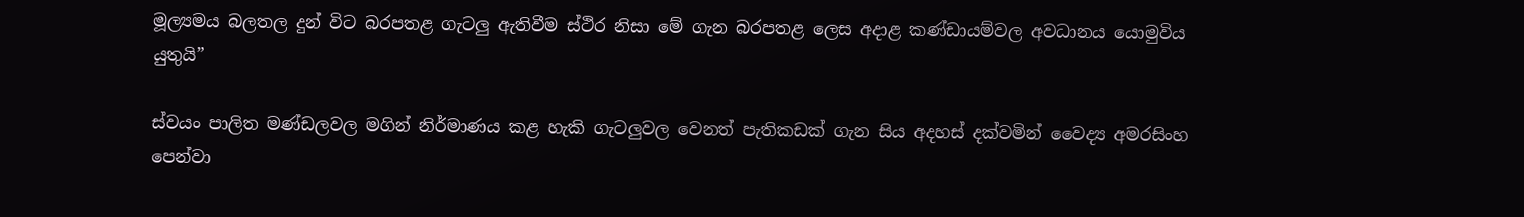මූල්‍යමය බලතල දුන් විට බරපතළ ගැටලු ඇතිවීම ස්ථිර නිසා මේ ගැන බරපතළ ලෙස අදාළ කණ්ඩායම්වල අවධානය යොමුවිය යුතුයි”

ස්වයං පාලිත මණ්ඩලවල මගින් නිර්මාණය කළ හැකි ගැටලුවල වෙනත් පැතිකඩක් ගැන සිය අදහස් දක්වමින් වෛද්‍ය අමරසිංහ පෙන්වා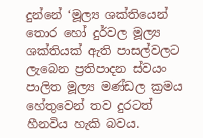දුන්නේ ‘මූල්‍ය ශක්තියෙන් තොර හෝ දුර්වල මූල්‍ය ශක්තියක් ඇති පාසල්වලට ලැබෙන ප්‍රතිපාදන ස්වයං පාලිත මූල්‍ය මණ්ඩල ක්‍රමය හේතුවෙන් තව දුරටත් හීනවිය හැකි බවය.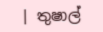| තුෂාල්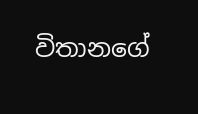විතානගේ